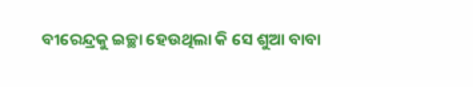ବୀରେନ୍ଦ୍ରକୁ ଇଚ୍ଛା ହେଉଥିଲା କି ସେ ଶୁଆ ବାବା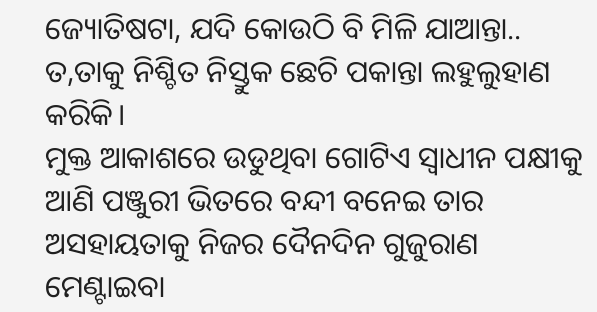ଜ୍ୟୋତିଷଟା, ଯଦି କୋଉଠି ବି ମିଳି ଯାଆନ୍ତା.. ତ,ତାକୁ ନିଶ୍ଚିତ ନିସ୍ତୁକ ଛେଚି ପକାନ୍ତା ଲହୁଲୁହାଣ କରିକି।
ମୁକ୍ତ ଆକାଶରେ ଉଡୁଥିବା ଗୋଟିଏ ସ୍ଵାଧୀନ ପକ୍ଷୀକୁ ଆଣି ପଞ୍ଜୁରୀ ଭିତରେ ବନ୍ଦୀ ବନେଇ ତାର ଅସହାୟତାକୁ ନିଜର ଦୈନଦିନ ଗୁଜୁରାଣ ମେଣ୍ଟାଇବା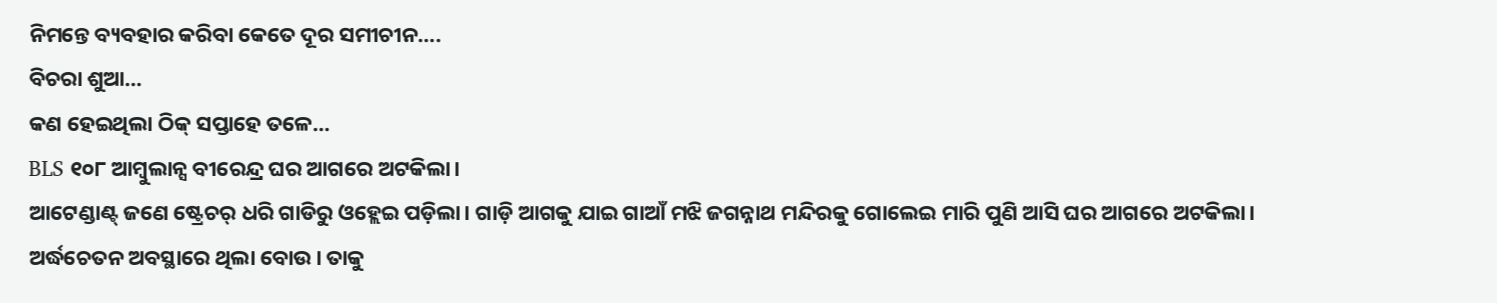ନିମନ୍ତେ ବ୍ୟବହାର କରିବା କେତେ ଦୂର ସମୀଚୀନ….
ବିଚରା ଶୁଆ…
କଣ ହେଇଥିଲା ଠିକ୍ ସପ୍ତାହେ ତଳେ…
BLS ୧୦୮ ଆମ୍ବୁଲାନ୍ସ ବୀରେନ୍ଦ୍ର ଘର ଆଗରେ ଅଟକିଲା।
ଆଟେଣ୍ଡାଣ୍ଟ୍ ଜଣେ ଷ୍ଟ୍ରେଚର୍ ଧରି ଗାଡିରୁ ଓହ୍ଲେଇ ପଡ଼ିଲା। ଗାଡ଼ି ଆଗକୁ ଯାଇ ଗାଆଁ ମଝି ଜଗନ୍ନାଥ ମନ୍ଦିରକୁ ଗୋଲେଇ ମାରି ପୁଣି ଆସି ଘର ଆଗରେ ଅଟକିଲା। ଅର୍ଦ୍ଧଚେତନ ଅବସ୍ଥାରେ ଥିଲା ବୋଉ। ତାକୁ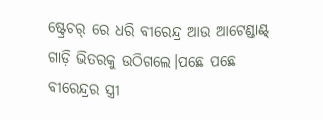ଷ୍ଟ୍ରେଚର୍ ରେ ଧରି ବୀରେନ୍ଦ୍ର ଆଉ ଆଟେଣ୍ଡାଣ୍ଟ୍ ଗାଡ଼ି ଭିତରକୁ ଉଠିଗଲେ।ପଛେ ପଛେ ବୀରେନ୍ଦ୍ରର ସ୍ତ୍ରୀ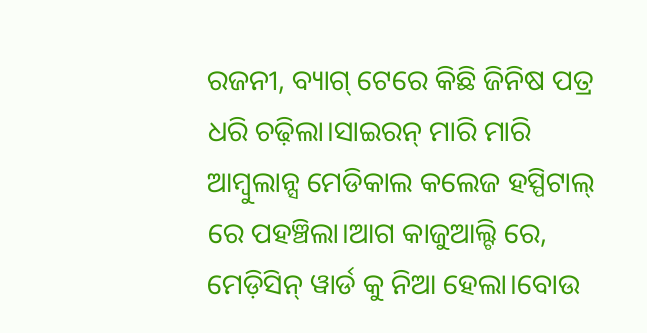ରଜନୀ, ବ୍ୟାଗ୍ ଟେରେ କିଛି ଜିନିଷ ପତ୍ର ଧରି ଚଢ଼ିଲା।ସାଇରନ୍ ମାରି ମାରି ଆମ୍ବୁଲାନ୍ସ ମେଡିକାଲ କଲେଜ ହସ୍ପିଟାଲ୍ ରେ ପହଞ୍ଚିଲା।ଆଗ କାଜୁଆଲ୍ଟି ରେ, ମେଡ଼ିସିନ୍ ୱାର୍ଡ କୁ ନିଆ ହେଲା।ବୋଉ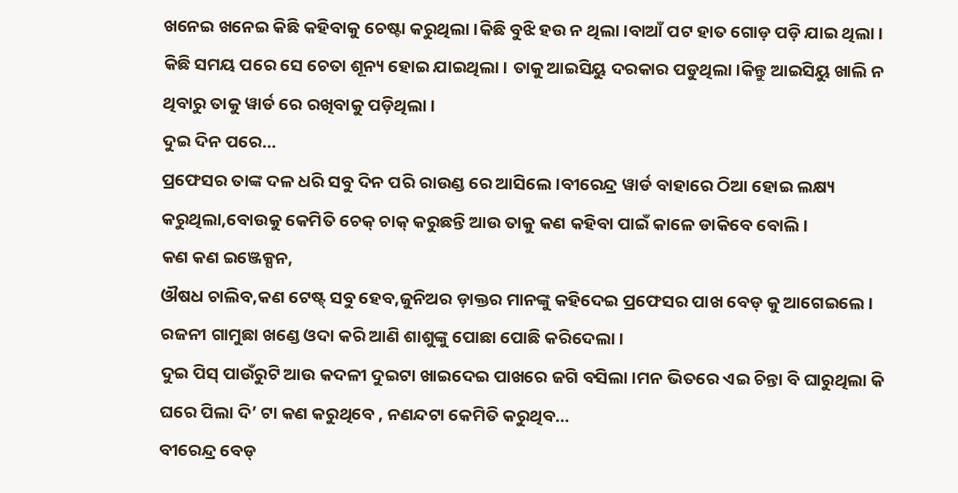ଖନେଇ ଖନେଇ କିଛି କହିବାକୁ ଚେଷ୍ଟା କରୁଥିଲା।କିଛି ବୁଝି ହଉ ନ ଥିଲା।ବାଆଁ ପଟ ହାତ ଗୋଡ଼ ପଡ଼ି ଯାଇ ଥିଲା। କିଛି ସମୟ ପରେ ସେ ଚେତା ଶୂନ୍ୟ ହୋଇ ଯାଇଥିଲା। ତାକୁ ଆଇସିୟୁ ଦରକାର ପଡୁଥିଲା।କିନ୍ତୁ ଆଇସିୟୁ ଖାଲି ନ ଥିବାରୁ ତାକୁ ୱାର୍ଡ ରେ ରଖିବାକୁ ପଡ଼ିଥିଲା।
ଦୁଇ ଦିନ ପରେ…
ପ୍ରଫେସର ତାଙ୍କ ଦଳ ଧରି ସବୁ ଦିନ ପରି ରାଉଣ୍ଡ ରେ ଆସିଲେ।ବୀରେନ୍ଦ୍ର ୱାର୍ଡ ବାହାରେ ଠିଆ ହୋଇ ଲକ୍ଷ୍ୟ କରୁଥିଲା,ବୋଉକୁ କେମିତି ଚେକ୍ ଚାକ୍ କରୁଛନ୍ତି ଆଉ ତାକୁ କଣ କହିବା ପାଇଁ କାଳେ ଡାକିବେ ବୋଲି।
କଣ କଣ ଇଞ୍ଜେକ୍ସନ,
ଔଷଧ ଚାଲିବ,କଣ ଟେଷ୍ଟ୍ ସବୁ ହେବ,ଜୁନିଅର ଡ଼ାକ୍ତର ମାନଙ୍କୁ କହିଦେଇ ପ୍ରଫେସର ପାଖ ବେଡ୍ କୁ ଆଗେଇଲେ।
ରଜନୀ ଗାମୁଛା ଖଣ୍ଡେ ଓଦା କରି ଆଣି ଶାଶୁଙ୍କୁ ପୋଛା ପୋଛି କରିଦେଲା।
ଦୁଇ ପିସ୍ ପାଉଁରୁଟି ଆଉ କଦଳୀ ଦୁଇଟା ଖାଇଦେଇ ପାଖରେ ଜଗି ବସିଲା।ମନ ଭିତରେ ଏଇ ଚିନ୍ତା ବି ଘାରୁଥିଲା କି ଘରେ ପିଲା ଦି’ ଟା କଣ କରୁଥିବେ , ନଣନ୍ଦଟା କେମିତି କରୁଥିବ…
ବୀରେନ୍ଦ୍ର ବେଡ୍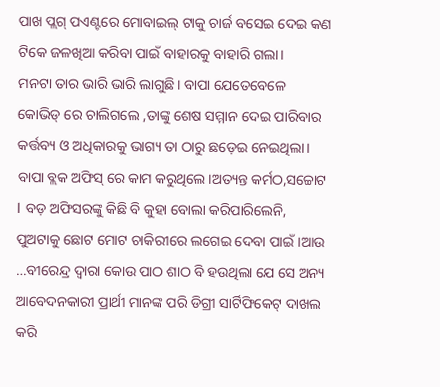ପାଖ ପ୍ଲଗ୍ ପଏଣ୍ଟରେ ମୋବାଇଲ୍ ଟାକୁ ଚାର୍ଜ ବସେଇ ଦେଇ କଣ ଟିକେ ଜଳଖିଆ କରିବା ପାଇଁ ବାହାରକୁ ବାହାରି ଗଲା।
ମନଟା ତାର ଭାରି ଭାରି ଲାଗୁଛି। ବାପା ଯେତେବେଳେ କୋଭିଡ୍ ରେ ଚାଲିଗଲେ ,ତାଙ୍କୁ ଶେଷ ସମ୍ମାନ ଦେଇ ପାରିବାର କର୍ତ୍ତବ୍ୟ ଓ ଅଧିକାରକୁ ଭାଗ୍ୟ ତା ଠାରୁ ଛଡ଼େଇ ନେଇଥିଲା।
ବାପା ବ୍ଲକ ଅଫିସ୍ ରେ କାମ କରୁଥିଲେ।ଅତ୍ୟନ୍ତ କର୍ମଠ,ସଚ୍ଚୋଟ l ବଡ଼ ଅଫିସରଙ୍କୁ କିଛି ବି କୁହା ବୋଲା କରିପାରିଲେନି, ପୁଅଟାକୁ ଛୋଟ ମୋଟ ଚାକିରୀରେ ଲଗେଇ ଦେବା ପାଇଁ।ଆଉ …ବୀରେନ୍ଦ୍ର ଦ୍ଵାରା କୋଉ ପାଠ ଶାଠ ବି ହଉଥିଲା ଯେ ସେ ଅନ୍ୟ ଆବେଦନକାରୀ ପ୍ରାର୍ଥୀ ମାନଙ୍କ ପରି ଡିଗ୍ରୀ ସାର୍ଟିଫିକେଟ୍ ଦାଖଲ କରି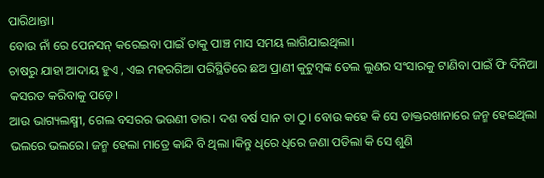ପାରିଥାନ୍ତା।
ବୋଉ ନାଁ ରେ ପେନସନ୍ କରେଇବା ପାଇଁ ତାକୁ ପାଞ୍ଚ ମାସ ସମୟ ଲାଗିଯାଇଥିଲା।
ଚାଷରୁ ଯାହା ଆଦାୟ ହୁଏ , ଏଇ ମହରଗିଆ ପରିସ୍ଥିତିରେ ଛଅ ପ୍ରାଣୀ କୁଟୁମ୍ବଙ୍କ ତେଲ ଲୁଣର ସଂସାରକୁ ଟାଣିବା ପାଇଁ ଫି ଦିନିଆ କସରତ କରିବାକୁ ପଡ଼େ।
ଆଉ ଭାଗ୍ୟଲକ୍ଷ୍ମୀ, ଗେଲ ବସରର ଭଉଣୀ ତାର। ଦଶ ବର୍ଷ ସାନ ତା ଠୁ। ବୋଉ କହେ କି ସେ ଡାକ୍ତରଖାନାରେ ଜନ୍ମ ହେଇଥିଲା ଭଲରେ ଭଲରେ। ଜନ୍ମ ହେଲା ମାତ୍ରେ କାନ୍ଦି ବି ଥିଲା ।କିନ୍ତୁ ଧିରେ ଧିରେ ଜଣା ପଡିଲା କି ସେ ଶୁଣି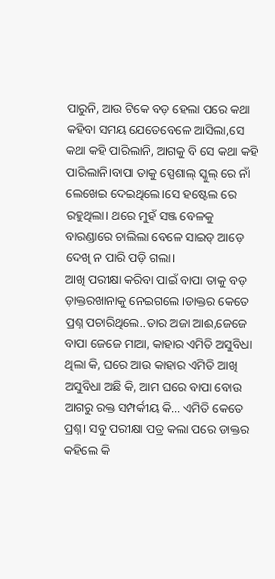ପାରୁନି, ଆଉ ଟିକେ ବଡ଼ ହେଲା ପରେ କଥା କହିବା ସମୟ ଯେତେବେଳେ ଆସିଲା,ସେ କଥା କହି ପାରିଲାନି, ଆଗକୁ ବି ସେ କଥା କହି ପାରିଲାନି।ବାପା ତାକୁ ସ୍ପେଶାଲ୍ ସ୍କୁଲ୍ ରେ ନାଁ ଲେଖେଇ ଦେଇଥିଲେ।ସେ ହଷ୍ଟେଲ ରେ ରହୁଥିଲା। ଥରେ ମୁହଁ ସଞ୍ଜ ବେଳକୁ ବାରଣ୍ଡାରେ ଚାଲିଲା ବେଳେ ସାଇଡ୍ ଆଡ଼େ ଦେଖି ନ ପାରି ପଡ଼ି ଗଲା।
ଆଖି ପରୀକ୍ଷା କରିବା ପାଇଁ ବାପା ତାକୁ ବଡ଼ ଡ଼ାକ୍ତରଖାନାକୁ ନେଇଗଲେ ।ଡାକ୍ତର କେତେ ପ୍ରଶ୍ନ ପଚାରିଥିଲେ..ତାର ଅଜା ଆଈ,ଜେଜେ ବାପା ଜେଜେ ମାଆ, କାହାର ଏମିତି ଅସୁବିଧା ଥିଲା କି, ଘରେ ଆଉ କାହାର ଏମିତି ଆଖି ଅସୁବିଧା ଅଛି କି, ଆମ ଘରେ ବାପା ବୋଉ ଆଗରୁ ରକ୍ତ ସମ୍ପର୍କୀୟ କି… ଏମିତି କେତେ ପ୍ରଶ୍ନ। ସବୁ ପରୀକ୍ଷା ପତ୍ର କଲା ପରେ ଡାକ୍ତର କହିଲେ କି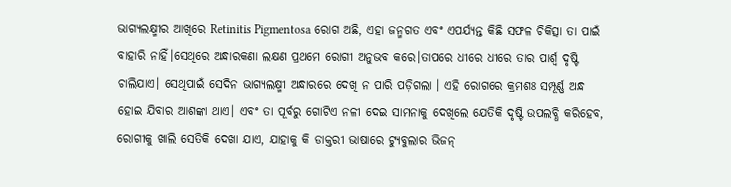ଭାଗ୍ୟଲକ୍ଷ୍ମୀର ଆଖିରେ Retinitis Pigmentosa ରୋଗ ଅଛି, ଏହା ଜନ୍ମଗତ ଏବଂ ଏପର୍ଯ୍ୟନ୍ତ କିଛି ସଫଳ ଚିକିତ୍ସା ତା ପାଇଁ ବାହାରି ନାହିଁ।ସେଥିରେ ଅନ୍ଧାରକଣା ଲକ୍ଷଣ ପ୍ରଥମେ ରୋଗୀ ଅନୁଭବ କରେ।ତାପରେ ଧୀରେ ଧୀରେ ତାର ପାର୍ଶ୍ଵ ଦୃଷ୍ଟି ଚାଲିଯାଏ। ସେଥିପାଇଁ ସେଦିନ ଭାଗ୍ୟଲକ୍ଷ୍ମୀ ଅନ୍ଧାରରେ ଦେଖି ନ ପାରି ପଡ଼ିଗଲା । ଏହି ରୋଗରେ କ୍ରମଶଃ ସମ୍ପୂର୍ଣ୍ଣ ଅନ୍ଧ ହୋଇ ଯିବାର ଆଶଙ୍କା ଥାଏ। ଏବଂ ତା ପୂର୍ବରୁ ଗୋଟିଏ ନଳୀ ଦେଇ ସାମନାକୁ ଦେଖିଲେ ଯେତିକି ଦୃଷ୍ଟି ଉପଲବ୍ଧି କରିହେବ, ରୋଗୀକୁ ଖାଲି ସେତିକି ଦେଖା ଯାଏ, ଯାହାକୁ କି ଡାକ୍ତରୀ ଭାଷାରେ ଟ୍ୟୁବୁଲାର ଭିଜନ୍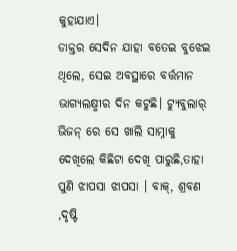କୁହାଯାଏ।
ଡାକ୍ତର ସେଦିନ ଯାହା ବତେଇ ବୁଝେଇ ଥିଲେ, ସେଇ ଅବସ୍ଥାରେ ବର୍ତ୍ତମାନ ଭାଗ୍ୟଲକ୍ଷ୍ମୀର ଦିନ କଟୁଛି। ଟ୍ୟୁବୁଲାର୍ ଭିଜନ୍ ରେ ସେ ଖାଲି ସାମ୍ନାକୁ ଦେଖିଲେ କିଛିଟା ଦେଖି ପାରୁଛି,ତାହା ପୁଣି ଝାପସା ଝାପସା । ବାକ୍, ଶ୍ରବଣ ,ଦୃଷ୍ଟି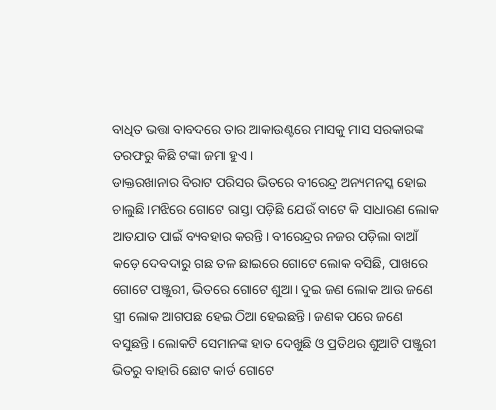ବାଧିତ ଭତ୍ତା ବାବଦରେ ତାର ଆକାଉଣ୍ଟରେ ମାସକୁ ମାସ ସରକାରଙ୍କ ତରଫରୁ କିଛି ଟଙ୍କା ଜମା ହୁଏ।
ଡାକ୍ତରଖାନାର ବିରାଟ ପରିସର ଭିତରେ ବୀରେନ୍ଦ୍ର ଅନ୍ୟମନସ୍କ ହୋଇ ଚାଲୁଛି।ମଝିରେ ଗୋଟେ ରାସ୍ତା ପଡ଼ିଛି ଯେଉଁ ବାଟେ କି ସାଧାରଣ ଲୋକ ଆତଯାତ ପାଇଁ ବ୍ୟବହାର କରନ୍ତି। ବୀରେନ୍ଦ୍ରର ନଜର ପଡ଼ିଲା ବାଆଁ କଡ଼େ ଦେବଦାରୁ ଗଛ ତଳ ଛାଇରେ ଗୋଟେ ଲୋକ ବସିଛି, ପାଖରେ ଗୋଟେ ପଞ୍ଜୁରୀ, ଭିତରେ ଗୋଟେ ଶୁଆ। ଦୁଇ ଜଣ ଲୋକ ଆଉ ଜଣେ ସ୍ତ୍ରୀ ଲୋକ ଆଗପଛ ହେଇ ଠିଆ ହେଇଛନ୍ତି। ଜଣକ ପରେ ଜଣେ ବସୁଛନ୍ତି। ଲୋକଟି ସେମାନଙ୍କ ହାତ ଦେଖୁଛି ଓ ପ୍ରତିଥର ଶୁଆଟି ପଞ୍ଜୁରୀ ଭିତରୁ ବାହାରି ଛୋଟ କାର୍ଡ ଗୋଟେ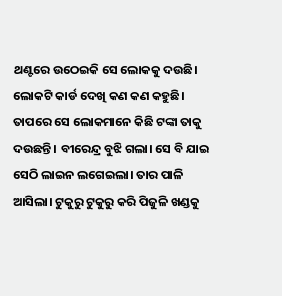ଥଣ୍ଟରେ ଉଠେଇକି ସେ ଲୋକକୁ ଦଉଛି। ଲୋକଟି କାର୍ଡ ଦେଖି କଣ କଣ କହୁଛି। ତାପରେ ସେ ଲୋକମାନେ କିଛି ଟଙ୍କା ତାକୁ ଦଉଛନ୍ତି । ବୀରେନ୍ଦ୍ର ବୁଝି ଗଲା। ସେ ବି ଯାଇ ସେଠି ଲାଇନ ଲଗେଇଲା। ତାର ପାଳି ଆସିଲା। ଟୁକୁରୁ ଟୁକୁରୁ କରି ପିଜୁଳି ଖଣ୍ଡକୁ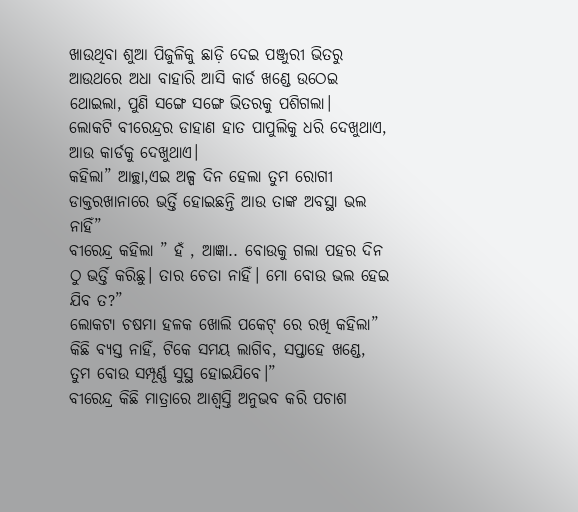ଖାଉଥିବା ଶୁଆ ପିଜୁଳିକୁ ଛାଡ଼ି ଦେଇ ପଞ୍ଜୁରୀ ଭିତରୁ ଆଉଥରେ ଅଧା ବାହାରି ଆସି କାର୍ଡ ଖଣ୍ଡେ ଉଠେଇ ଥୋଇଲା, ପୁଣି ସଙ୍ଗେ ସଙ୍ଗେ ଭିତରକୁ ପଶିଗଲା।
ଲୋକଟି ବୀରେନ୍ଦ୍ରର ଡାହାଣ ହାତ ପାପୁଲିକୁ ଧରି ଦେଖୁଥାଏ, ଆଉ କାର୍ଡକୁ ଦେଖୁଥାଏ।
କହିଲା” ଆଚ୍ଛା,ଏଇ ଅଳ୍ପ ଦିନ ହେଲା ତୁମ ରୋଗୀ ଡାକ୍ତରଖାନାରେ ଭର୍ତ୍ତି ହୋଇଛନ୍ତି ଆଉ ତାଙ୍କ ଅବସ୍ଥା ଭଲ ନାହିଁ”
ବୀରେନ୍ଦ୍ର କହିଲା ” ହଁ , ଆଜ୍ଞା.. ବୋଉକୁ ଗଲା ପହର ଦିନ ଠୁ ଭର୍ତ୍ତି କରିଛୁ। ତାର ଚେତା ନାହିଁ। ମୋ ବୋଉ ଭଲ ହେଇ ଯିବ ତ?”
ଲୋକଟା ଚଷମା ହଳକ ଖୋଲି ପକେଟ୍ ରେ ରଖି କହିଲା” କିଛି ବ୍ୟସ୍ତ ନାହିଁ, ଟିକେ ସମୟ ଲାଗିବ, ସପ୍ତାହେ ଖଣ୍ଡେ, ତୁମ ବୋଉ ସମ୍ପୂର୍ଣ୍ଣ ସୁସ୍ଥ ହୋଇଯିବେ।”
ବୀରେନ୍ଦ୍ର କିଛି ମାତ୍ରାରେ ଆଶ୍ବସ୍ତି ଅନୁଭବ କରି ପଚାଶ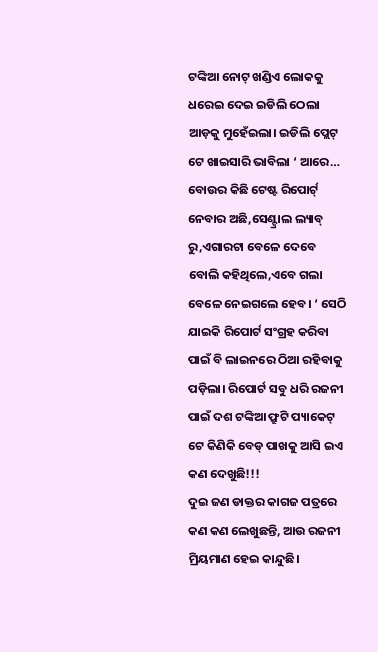ଟଙ୍କିଆ ନୋଟ୍ ଖଣ୍ଡିଏ ଲୋକକୁ ଧରେଇ ଦେଇ ଇଡିଲି ଠେଲା ଆଡ଼କୁ ମୁହେଁଇଲା। ଇଡିଲି ପ୍ଲେଟ୍ ଟେ ଖାଇସାରି ଭାବିଲା ‘ ଆରେ… ବୋଉର କିଛି ଟେଷ୍ଟ ରିପୋର୍ଟ୍ ନେବାର ଅଛି,ସେଣ୍ଟ୍ରାଲ ଲ୍ୟାବ୍ ରୁ,ଏଗାରଟା ବେଳେ ଦେବେ ବୋଲି କହିଥିଲେ,ଏବେ ଗଲା ବେଳେ ନେଇଗଲେ ହେବ। ‘ ସେଠି ଯାଇକି ରିପୋର୍ଟ ସଂଗ୍ରହ କରିବା ପାଇଁ ବି ଲାଇନରେ ଠିଆ ରହିବାକୁ ପଡ଼ିଲା। ରିପୋର୍ଟ ସବୁ ଧରି ରଜନୀ ପାଇଁ ଦଶ ଟଙ୍କିଆ ଫ୍ରୁଟି ପ୍ୟାକେଟ୍ ଟେ କିଣିକି ବେଡ୍ ପାଖକୁ ଆସି ଇଏ କଣ ଦେଖୁଛି!!!
ଦୁଇ ଜଣ ଡାକ୍ତର କାଗଜ ପତ୍ରରେ କଣ କଣ ଲେଖୁଛନ୍ତି, ଆଉ ରଜନୀ ମ୍ରିୟମାଣ ହେଇ କାନ୍ଦୁଛି।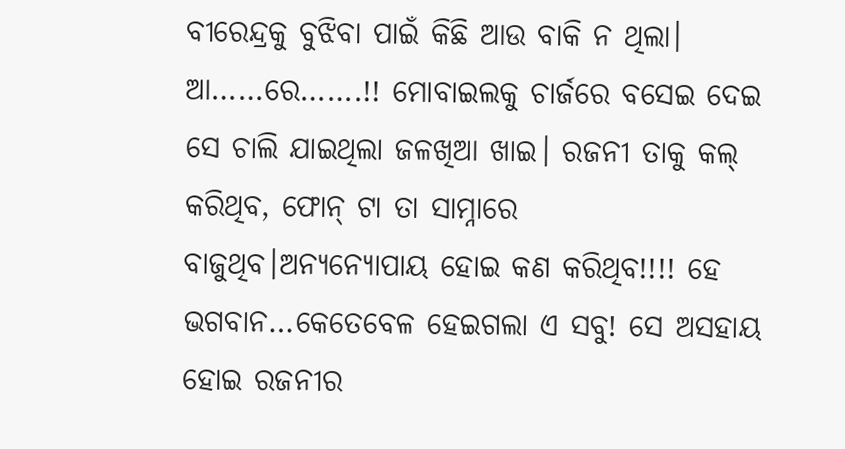ବୀରେନ୍ଦ୍ରକୁ ବୁଝିବା ପାଇଁ କିଛି ଆଉ ବାକି ନ ଥିଲା।
ଆ……ରେ…….!! ମୋବାଇଲକୁ ଚାର୍ଜରେ ବସେଇ ଦେଇ ସେ ଚାଲି ଯାଇଥିଲା ଜଳଖିଆ ଖାଇ। ରଜନୀ ତାକୁ କଲ୍ କରିଥିବ, ଫୋନ୍ ଟା ତା ସାମ୍ନାରେ ବାଜୁଥିବ।ଅନ୍ୟନ୍ୟୋପାୟ ହୋଇ କଣ କରିଥିବ!!!! ହେ ଭଗବାନ…କେତେବେଳ ହେଇଗଲା ଏ ସବୁ! ସେ ଅସହାୟ ହୋଇ ରଜନୀର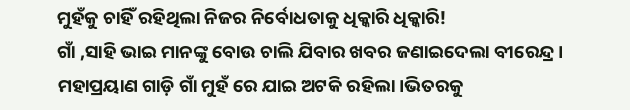ମୁହଁକୁ ଚାହିଁ ରହିଥିଲା ନିଜର ନିର୍ବୋଧତାକୁ ଧିକ୍କାରି ଧିକ୍କାରି!
ଗାଁ ,ସାହି ଭାଇ ମାନଙ୍କୁ ବୋଉ ଚାଲି ଯିବାର ଖବର ଜଣାଇଦେଲା ବୀରେନ୍ଦ୍ର।
ମହାପ୍ରୟାଣ ଗାଡ଼ି ଗାଁ ମୁହଁ ରେ ଯାଇ ଅଟକି ରହିଲା।ଭିତରକୁ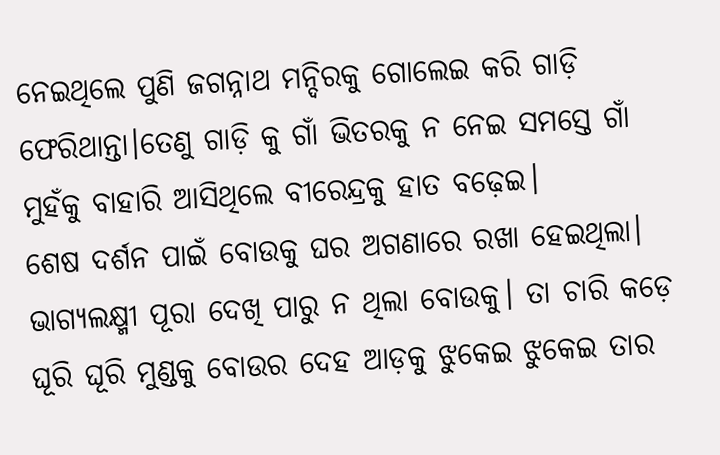ନେଇଥିଲେ ପୁଣି ଜଗନ୍ନାଥ ମନ୍ଦିରକୁ ଗୋଲେଇ କରି ଗାଡ଼ି ଫେରିଥାନ୍ତା।ତେଣୁ ଗାଡ଼ି କୁ ଗାଁ ଭିତରକୁ ନ ନେଇ ସମସ୍ତେ ଗାଁ ମୁହଁକୁ ବାହାରି ଆସିଥିଲେ ବୀରେନ୍ଦ୍ରକୁ ହାତ ବଢ଼େଇ।
ଶେଷ ଦର୍ଶନ ପାଇଁ ବୋଉକୁ ଘର ଅଗଣାରେ ରଖା ହେଇଥିଲା।
ଭାଗ୍ୟଲକ୍ଷ୍ମୀ ପୂରା ଦେଖି ପାରୁ ନ ଥିଲା ବୋଉକୁ। ତା ଚାରି କଡ଼େ ଘୂରି ଘୂରି ମୁଣ୍ଡକୁ ବୋଉର ଦେହ ଆଡ଼କୁ ଝୁକେଇ ଝୁକେଇ ତାର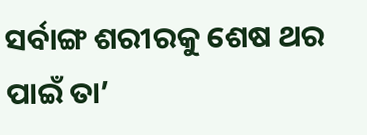ସର୍ବାଙ୍ଗ ଶରୀରକୁ ଶେଷ ଥର ପାଇଁ ତା’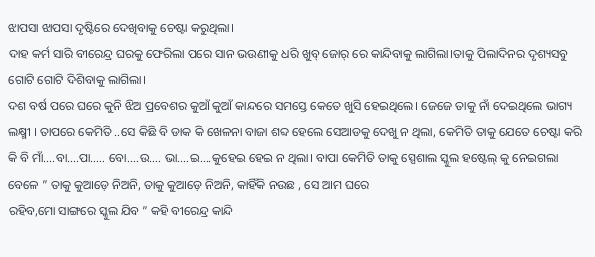ଝାପସା ଝାପସା ଦୃଷ୍ଟିରେ ଦେଖିବାକୁ ଚେଷ୍ଟା କରୁଥିଲା।
ଦାହ କର୍ମ ସାରି ବୀରେନ୍ଦ୍ର ଘରକୁ ଫେରିଲା ପରେ ସାନ ଭଉଣୀକୁ ଧରି ଖୁବ୍ ଜୋର୍ ରେ କାନ୍ଦିବାକୁ ଲାଗିଲା।ତାକୁ ପିଲାଦିନର ଦୃଶ୍ୟସବୁ ଗୋଟି ଗୋଟି ଦିଶିବାକୁ ଲାଗିଲା।
ଦଶ ବର୍ଷ ପରେ ଘରେ କୁନି ଝିଅ ପ୍ରବେଶର କୁଆଁ କୁଆଁ କାନ୍ଦରେ ସମସ୍ତେ କେତେ ଖୁସି ହେଇଥିଲେ। ଜେଜେ ତାକୁ ନାଁ ଦେଇଥିଲେ ଭାଗ୍ୟ ଲକ୍ଷ୍ମୀ । ତାପରେ କେମିତି ..ସେ କିଛି ବି ଡାକ କି ଖେଳନା ବାଜା ଶବ୍ଦ ହେଲେ ସେଆଡକୁ ଦେଖୁ ନ ଥିଲା, କେମିତି ତାକୁ ଯେତେ ଚେଷ୍ଟା କରି କି ବି ମାଁ….ବା….ପା….. ବୋ.…ଉ…. ଭା….ଇ….କୁହେଇ ହେଇ ନ ଥିଲା। ବାପା କେମିତି ତାକୁ ସ୍ପେଶାଲ ସ୍କୁଲ ହଷ୍ଟେଲ୍ କୁ ନେଇଗଲା ବେଳେ ” ତାକୁ କୁଆଡ଼େ ନିଅନି, ତାକୁ କୁଆଡ଼େ ନିଅନି, କାହିଁକି ନଉଛ , ସେ ଆମ ଘରେ
ରହିବ,ମୋ ସାଙ୍ଗରେ ସ୍କୁଲ ଯିବ ” କହି ବୀରେନ୍ଦ୍ର କାନ୍ଦି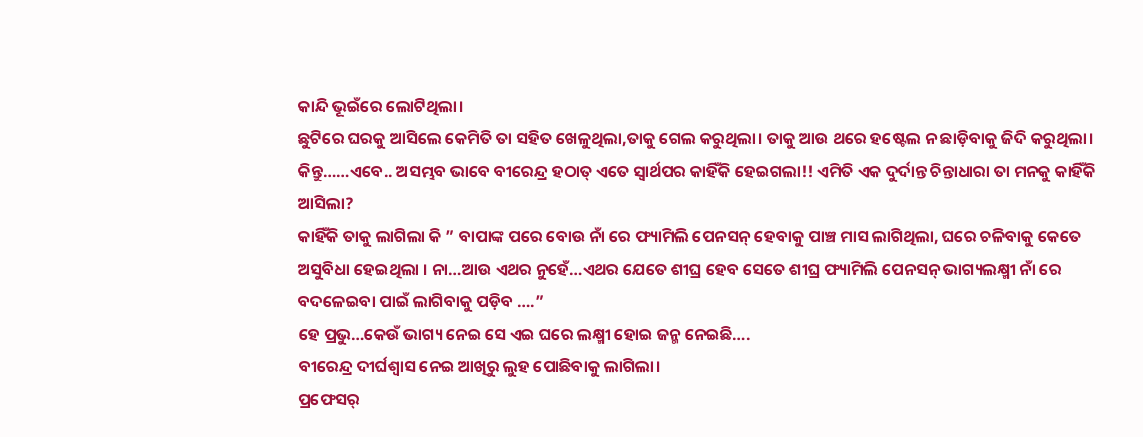କାନ୍ଦି ଭୂଇଁରେ ଲୋଟିଥିଲା।
ଛୁଟିରେ ଘରକୁ ଆସିଲେ କେମିତି ତା ସହିତ ଖେଳୁଥିଲା,ତାକୁ ଗେଲ କରୁଥିଲା। ତାକୁ ଆଉ ଥରେ ହଷ୍ଟେଲ ନ ଛାଡ଼ିବାକୁ ଜିଦି କରୁଥିଲା।
କିନ୍ତୁ……ଏବେ.. ଅସମ୍ଭବ ଭାବେ ବୀରେନ୍ଦ୍ର ହଠାତ୍ ଏତେ ସ୍ୱାର୍ଥପର କାହିଁକି ହେଇଗଲା!! ଏମିତି ଏକ ଦୁର୍ଦାନ୍ତ ଚିନ୍ତାଧାରା ତା ମନକୁ କାହିଁକି ଆସିଲା?
କାହିଁକି ତାକୁ ଲାଗିଲା କି ” ବାପାଙ୍କ ପରେ ବୋଉ ନାଁ ରେ ଫ୍ୟାମିଲି ପେନସନ୍ ହେବାକୁ ପାଞ୍ଚ ମାସ ଲାଗିଥିଲା, ଘରେ ଚଳିବାକୁ କେତେ ଅସୁବିଧା ହେଇଥିଲା । ନା…ଆଉ ଏଥର ନୁହେଁ…ଏଥର ଯେତେ ଶୀଘ୍ର ହେବ ସେତେ ଶୀଘ୍ର ଫ୍ୟାମିଲି ପେନସନ୍ ଭାଗ୍ୟଲକ୍ଷ୍ମୀ ନାଁ ରେ ବଦଳେଇବା ପାଇଁ ଲାଗିବାକୁ ପଡ଼ିବ ….”
ହେ ପ୍ରଭୁ…କେଉଁ ଭାଗ୍ୟ ନେଇ ସେ ଏଇ ଘରେ ଲକ୍ଷ୍ମୀ ହୋଇ ଜନ୍ମ ନେଇଛି….
ବୀରେନ୍ଦ୍ର ଦୀର୍ଘଶ୍ଵାସ ନେଇ ଆଖିରୁ ଲୁହ ପୋଛିବାକୁ ଲାଗିଲା।
ପ୍ରଫେସର୍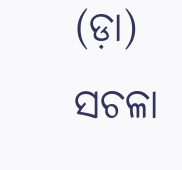(ଡ଼ା) ସଚଳା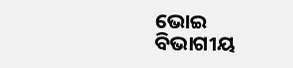ଭୋଇ
ବିଭାଗୀୟ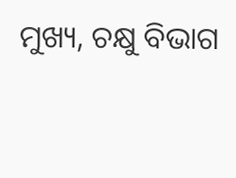ମୁଖ୍ୟ, ଚକ୍ଷୁ ବିଭାଗ